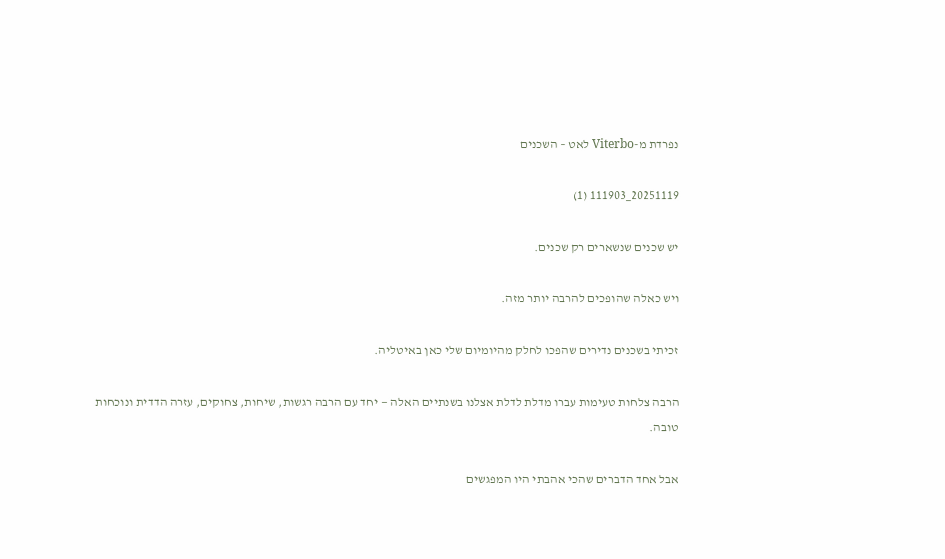נפרדת מ-Viterbo לאט – השכנים

20251119_111903 (1)

יש שכנים שנשארים רק שכנים.

ויש כאלה שהופכים להרבה יותר מזה.

זכיתי בשכנים נדירים שהפכו לחלק מהיומיום שלי כאן באיטליה.

הרבה צלחות טעימות עברו מדלת לדלת אצלנו בשנתיים האלה — יחד עם הרבה רגשות, שיחות, צחוקים, עזרה הדדית ונוכחות טובה.

אבל אחד הדברים שהכי אהבתי היו המפגשים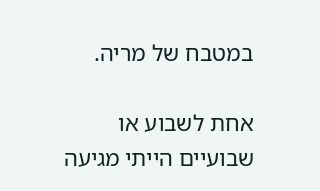במטבח של מריה.

אחת לשבוע או שבועיים הייתי מגיעה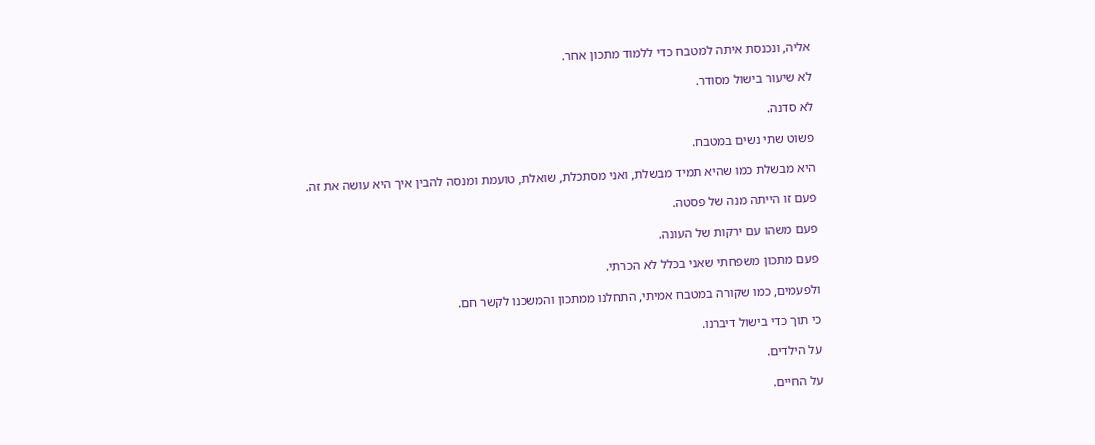אליה, ונכנסת איתה למטבח כדי ללמוד מתכון אחר.

לא שיעור בישול מסודר.

לא סדנה.

פשוט שתי נשים במטבח.

היא מבשלת כמו שהיא תמיד מבשלת, ואני מסתכלת, שואלת, טועמת ומנסה להבין איך היא עושה את זה.

פעם זו הייתה מנה של פסטה.

פעם משהו עם ירקות של העונה.

פעם מתכון משפחתי שאני בכלל לא הכרתי.

ולפעמים, כמו שקורה במטבח אמיתי, התחלנו ממתכון והמשכנו לקשר חם.

כי תוך כדי בישול דיברנו.

על הילדים.

על החיים.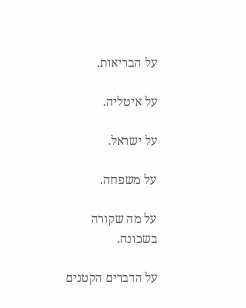על הבריאות.

על איטליה.

על ישראל.

על משפחה.

על מה שקורה בשכונה.

על הדברים הקטנים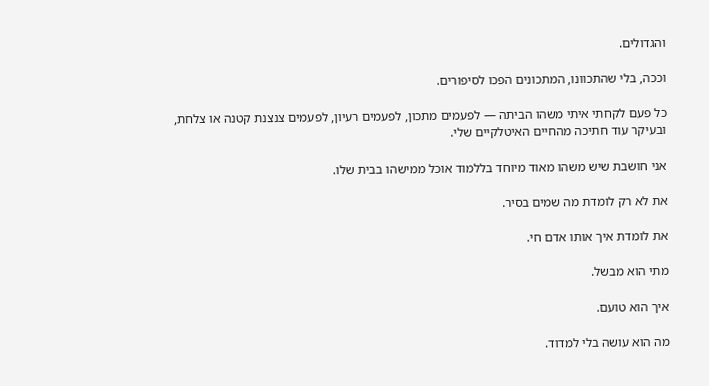והגדולים.

וככה, בלי שהתכוונו, המתכונים הפכו לסיפורים.

כל פעם לקחתי איתי משהו הביתה — לפעמים מתכון, לפעמים רעיון, לפעמים צנצנת קטנה או צלחת, ובעיקר עוד חתיכה מהחיים האיטלקיים שלי.

אני חושבת שיש משהו מאוד מיוחד בללמוד אוכל ממישהו בבית שלו.

את לא רק לומדת מה שמים בסיר.

את לומדת איך אותו אדם חי.

מתי הוא מבשל.

איך הוא טועם.

מה הוא עושה בלי למדוד.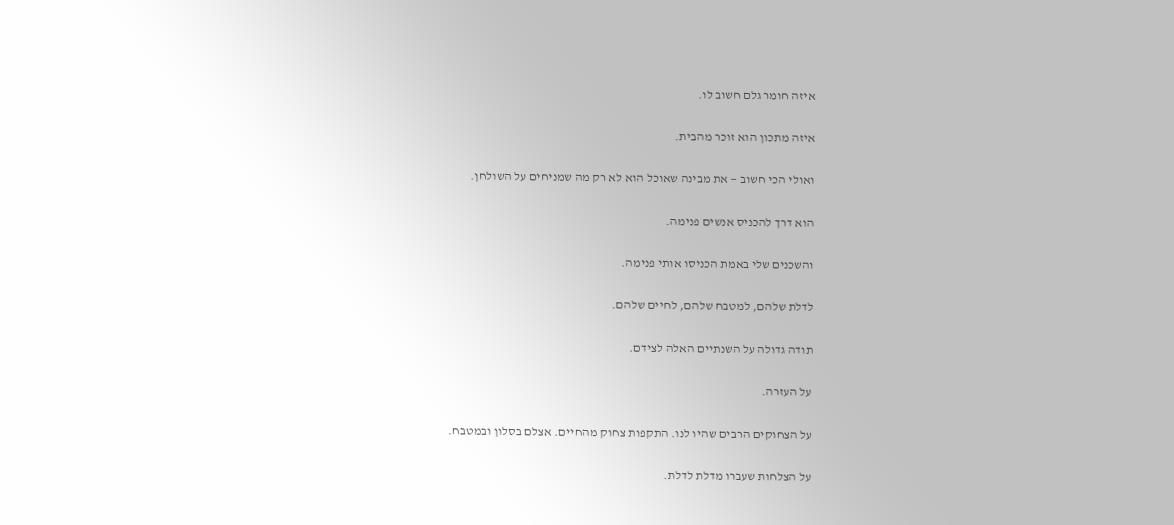איזה חומר גלם חשוב לו.

איזה מתכון הוא זוכר מהבית.

ואולי הכי חשוב — את מבינה שאוכל הוא לא רק מה שמניחים על השולחן.

הוא דרך להכניס אנשים פנימה.

והשכנים שלי באמת הכניסו אותי פנימה.

לדלת שלהם, למטבח שלהם, לחיים שלהם.

תודה גדולה על השנתיים האלה לצידם.

על העזרה.

על הצחוקים הרבים שהיו לנו. התקפות צחוק מהחיים. אצלם בסלון ובמטבח.

על הצלחות שעברו מדלת לדלת.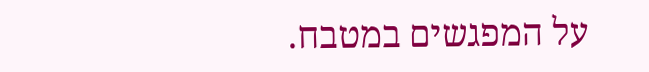על המפגשים במטבח.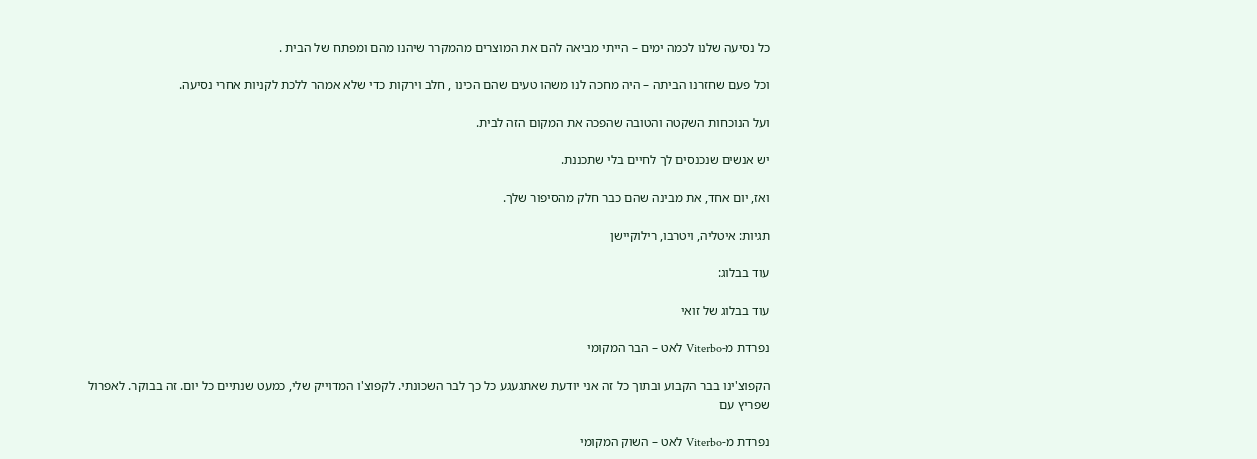כל נסיעה שלנו לכמה ימים – הייתי מביאה להם את המוצרים מהמקרר שיהנו מהם ומפתח של הבית .

וכל פעם שחזרנו הביתה – היה מחכה לנו משהו טעים שהם הכינו , חלב וירקות כדי שלא אמהר ללכת לקניות אחרי נסיעה.

ועל הנוכחות השקטה והטובה שהפכה את המקום הזה לבית.

יש אנשים שנכנסים לך לחיים בלי שתכננת.

ואז, יום אחד, את מבינה שהם כבר חלק מהסיפור שלך.

תגיות: איטליה, ויטרבו, רילוקיישן

עוד בבלוג:

עוד בבלוג של זואי

נפרדת מ-Viterbo לאט – הבר המקומי

הקפוצ'ינו בבר הקבוע ובתוך כל זה אני יודעת שאתגעגע כל כך לבר השכונתי. לקפוצ'ו המדוייק שלי, כמעט שנתיים כל יום. זה בבוקר. לאפרול שפריץ עם

נפרדת מ-Viterbo לאט – השוק המקומי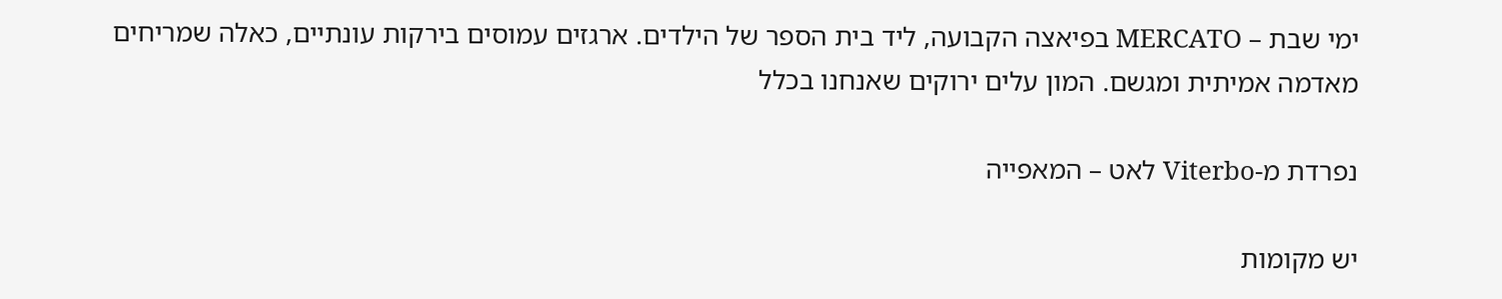ימי שבת – MERCATO בפיאצה הקבועה, ליד בית הספר של הילדים. ארגזים עמוסים בירקות עונתיים, כאלה שמריחים מאדמה אמיתית ומגשם. המון עלים ירוקים שאנחנו בכלל

נפרדת מ-Viterbo לאט – המאפייה

יש מקומות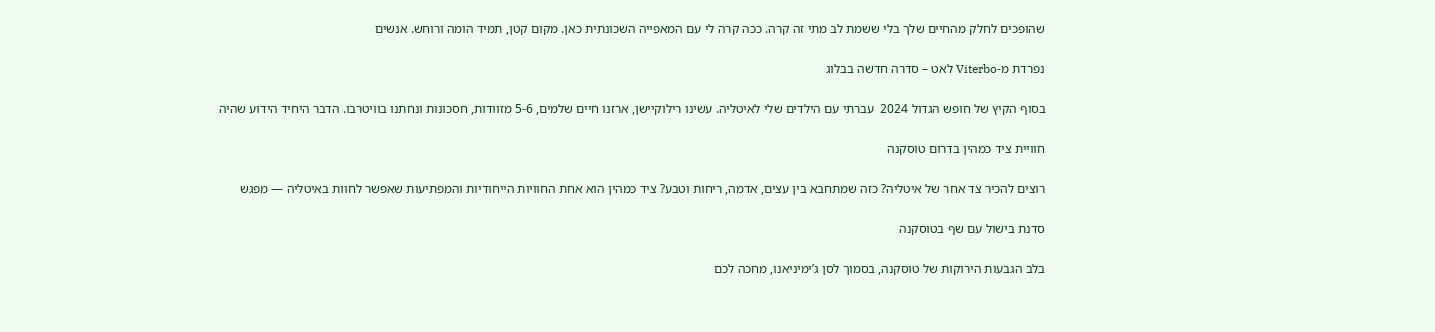שהופכים לחלק מהחיים שלך בלי ששמת לב מתי זה קרה. ככה קרה לי עם המאפייה השכונתית כאן. מקום קטן, תמיד הומה ורוחש. אנשים

נפרדת מ-Viterbo לאט – סדרה חדשה בבלוג

בסוף הקיץ של חופש הגדול 2024  עברתי עם הילדים שלי לאיטליה. עשינו רילוקיישן, ארזנו חיים שלמים, 5-6 מזוודות, חסכונות ונחתנו בוויטרבו. הדבר היחיד הידוע שהיה

חוויית ציד כמהין בדרום טוסקנה

רוצים להכיר צד אחר של איטליה? כזה שמתחבא בין עצים, אדמה, ריחות וטבע? ציד כמהין הוא אחת החוויות הייחודיות והמפתיעות שאפשר לחוות באיטליה — מפגש

סדנת בישול עם שף בטוסקנה

בלב הגבעות הירוקות של טוסקנה, בסמוך לסן ג’ימיניאנו, מחכה לכם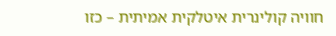חוויה קולינרית איטלקית אמיתית – כזו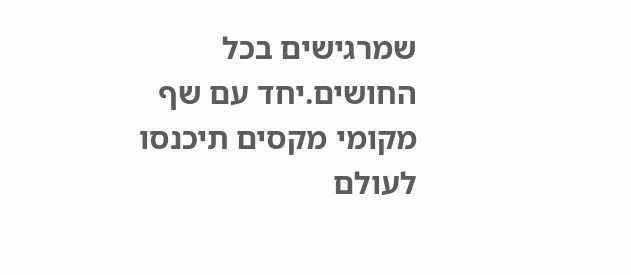שמרגישים בכל החושים.יחד עם שף מקומי מקסים תיכנסו לעולם